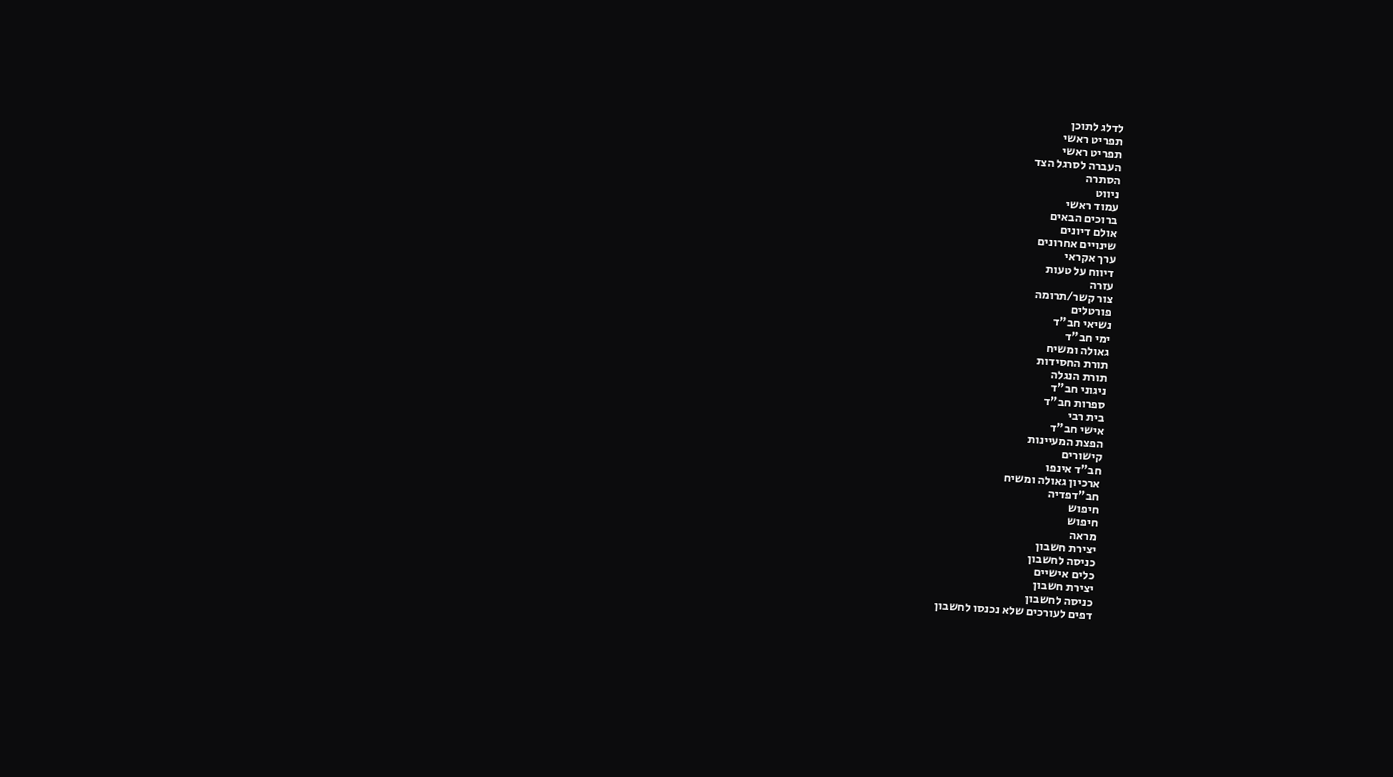לדלג לתוכן
תפריט ראשי
תפריט ראשי
העברה לסרגל הצד
הסתרה
ניווט
עמוד ראשי
ברוכים הבאים
אולם דיונים
שינויים אחרונים
ערך אקראי
דיווח על טעות
עזרה
צור קשר/תרומה
פורטלים
נשיאי חב"ד
ימי חב"ד
גאולה ומשיח
תורת החסידות
תורת הנגלה
ניגוני חב"ד
ספרות חב"ד
בית רבי
אישי חב"ד
הפצת המעיינות
קישורים
חב"ד אינפו
ארכיון גאולה ומשיח
חב"דפדיה
חיפוש
חיפוש
מראה
יצירת חשבון
כניסה לחשבון
כלים אישיים
יצירת חשבון
כניסה לחשבון
דפים לעורכים שלא נכנסו לחשבון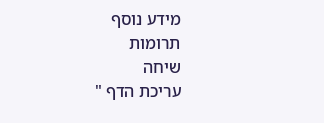מידע נוסף
תרומות
שיחה
עריכת הדף "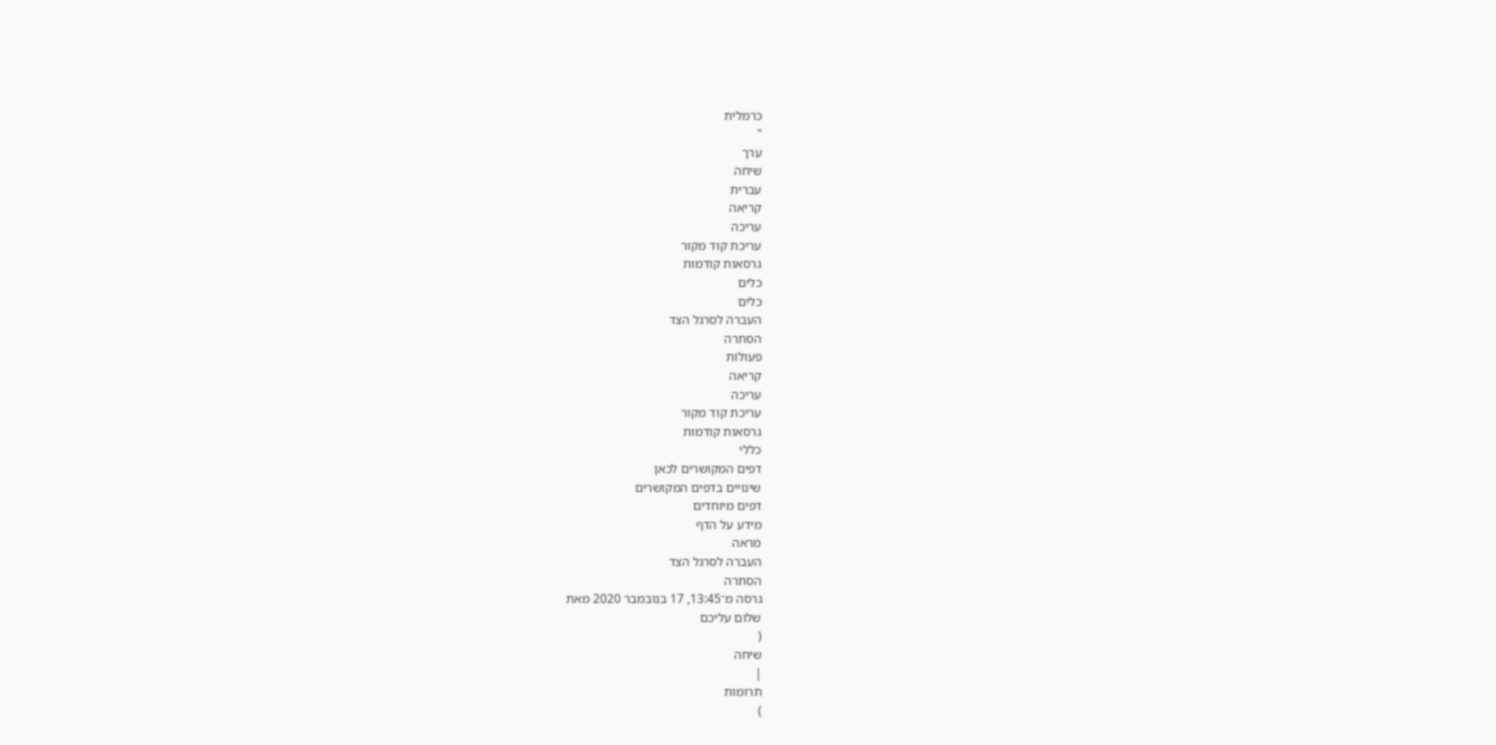כרמלית
"
ערך
שיחה
עברית
קריאה
עריכה
עריכת קוד מקור
גרסאות קודמות
כלים
כלים
העברה לסרגל הצד
הסתרה
פעולות
קריאה
עריכה
עריכת קוד מקור
גרסאות קודמות
כללי
דפים המקושרים לכאן
שינויים בדפים המקושרים
דפים מיוחדים
מידע על הדף
מראה
העברה לסרגל הצד
הסתרה
גרסה מ־13:45, 17 בנובמבר 2020 מאת
שלום עליכם
(
שיחה
|
תרומות
)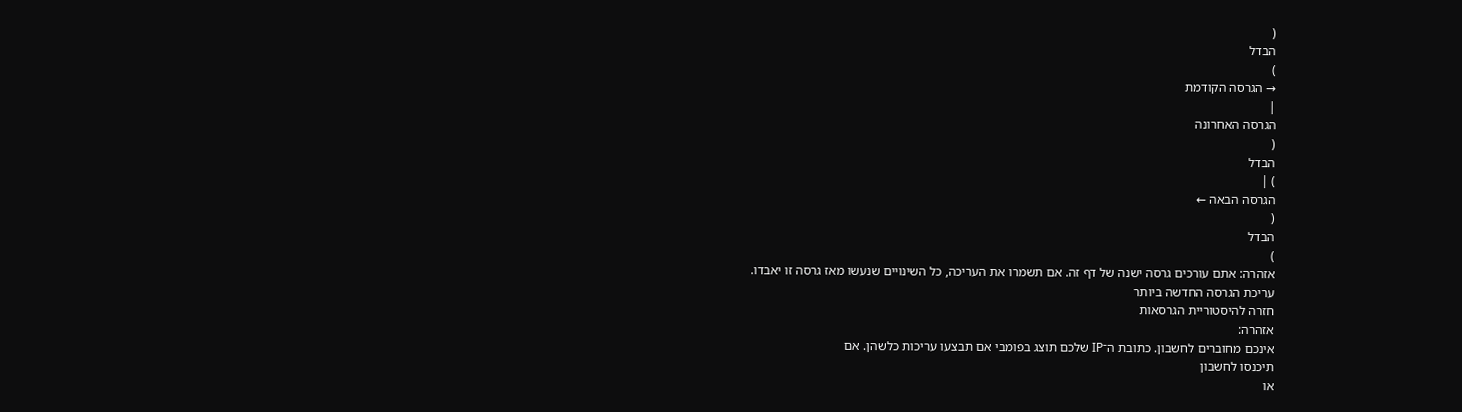(
הבדל
)
→ הגרסה הקודמת
|
הגרסה האחרונה
(
הבדל
) |
הגרסה הבאה ←
(
הבדל
)
אזהרה: אתם עורכים גרסה ישנה של דף זה. אם תשמרו את העריכה, כל השינויים שנעשו מאז גרסה זו יאבדו.
עריכת הגרסה החדשה ביותר
חזרה להיסטוריית הגרסאות
אזהרה:
אינכם מחוברים לחשבון. כתובת ה־IP שלכם תוצג בפומבי אם תבצעו עריכות כלשהן. אם
תיכנסו לחשבון
או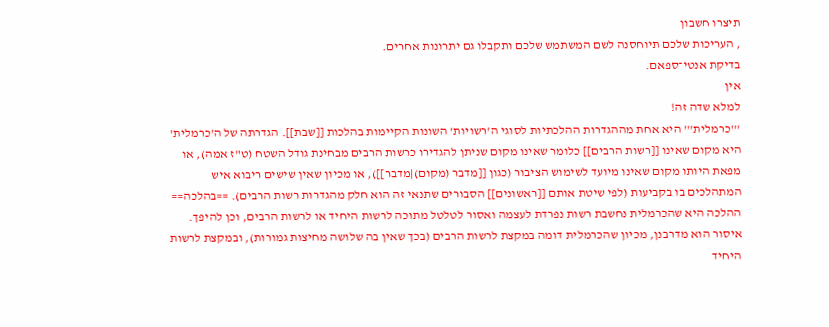תיצרו חשבון
, העריכות שלכם תיוחסנה לשם המשתמש שלכם ותקבלו גם יתרונות אחרים.
בדיקת אנטי־ספאם.
אין
למלא שדה זה!
'''כרמלית''' היא אחת מההגדרות ההלכתיות לסוגי ה'רשויות' השונות הקיימות בהלכות [[שבת]]. הגדרתה של ה'כרמלית' היא מקום שאינו [[רשות הרבים]] כלומר שאינו מקום שניתן להגדירו כרשות הרבים מבחינת גודל השטח (ט"ז אמה), או מפאת היותו מקום שאינו מיועד לשימוש הציבור (כגון [[מדבר (מקום)|מדבר]]), או מכיון שאין שישים ריבוא איש המתהלכים בו בקביעות (לפי שיטת אותם [[ראשונים]] הסבורים שתנאי זה הוא חלק מהגדרות רשות הרבים). ==בהלכה== ההלכה היא שהכרמלית נחשבת רשות נפרדת לעצמה ואסור לטלטל מתוכה לרשות היחיד או לרשות הרבים, וכן להיפך. איסור הוא מדרבנן, מכיון שהכרמלית דומה במקצת לרשות הרבים (בכך שאין בה שלושה מחיצות גמורות), ובמקצת לרשות היחיד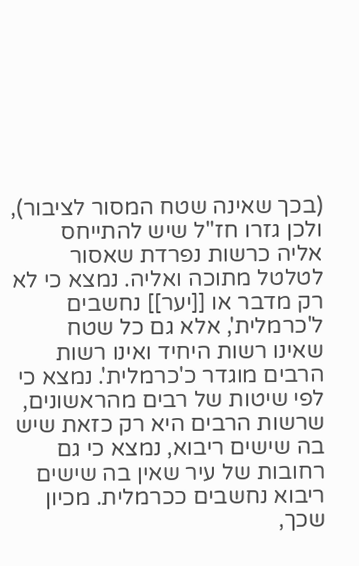(בכך שאינה שטח המסור לציבור), ולכן גזרו חז"ל שיש להתייחס אליה כרשות נפרדת שאסור לטלטל מתוכה ואליה. נמצא כי לא רק מדבר או [[יער]] נחשבים ל'כרמלית', אלא גם כל שטח שאינו רשות היחיד ואינו רשות הרבים מוגדר כ'כרמלית'. נמצא כי לפי שיטות של רבים מהראשונים, שרשות הרבים היא רק כזאת שיש בה שישים ריבוא, נמצא כי גם רחובות של עיר שאין בה שישים ריבוא נחשבים ככרמלית. מכיון שכך,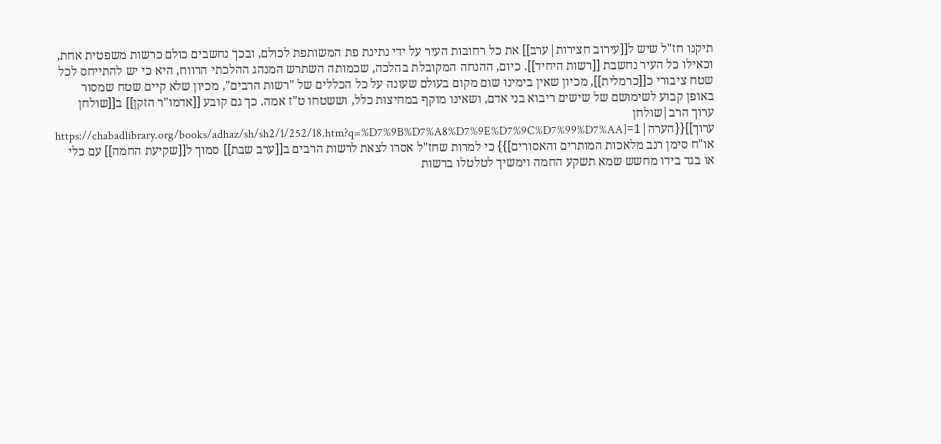תיקנו חז"ל שיש ל[[עירוב חצירות|ערב]] את כל רחובות העיר על ידי נתינת פת המשותפת לכולם, ובכך נחשבים כולם כרשות משפטית אחת, וכאילו כל העיר נחשבת [[רשות היחיד]]. כיום, ההנחה המקובלת בהלכה, שכמותה השתרש המנהג ההלכתי הרווח, היא כי יש להתייחס לכל שטח ציבורי כ[[כרמלית]], מכיון שאין בימינו שום מקום בעולם שעונה על כל הכללים של "רשות הרבים", מכיון שלא קיים שטח שמסור באופן קבוע לשימושם של שישים ריבוא בני אדם, ושאינו מוקף במחיצות כלל, וששטחו ט"ז אמה. כך גם קובע [[אדמו"ר הזקן]] ב[[שולחן ערוך הרב|שולחן ערוך]]{{הערה|1=[https://chabadlibrary.org/books/adhaz/sh/sh2/1/252/18.htm?q=%D7%9B%D7%A8%D7%9E%D7%9C%D7%99%D7%AA או"ח סימן רנב מלאכות המותרים והאסורים]}} כי למרות שחז"ל אסרו לצאת לרשות הרבים ב[[ערב שבת]] סמוך ל[[שקיעת החמה]] עם כלי או בגד בידו מחשש שמא תשקע החמה וימשיך לטלטלו ברשות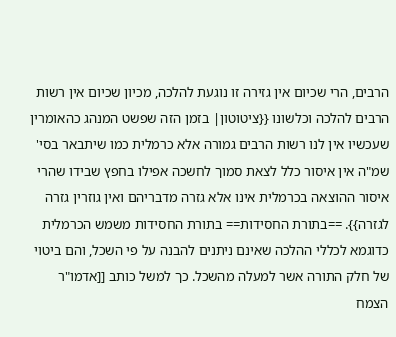הרבים, הרי שכיום אין גזירה זו נוגעת להלכה, מכיון שכיום אין רשות הרבים להלכה וכלשונו {{ציטוטון| בזמן הזה שפשט המנהג כהאומרין שעכשיו אין לנו רשות הרבים גמורה אלא כרמלית כמו שיתבאר בסי' שמ"ה אין איסור כלל לצאת סמוך לחשכה אפילו בחפץ שבידו שהרי איסור ההוצאה בכרמלית אינו אלא גזרה מדבריהם ואין גוזרין גזרה לגזרה}}. ==בתורת החסידות== בתורת החסידות משמש הכרמלית כדוגמא לכללי ההלכה שאינם ניתנים להבנה על פי השכל, והם ביטוי של חלק התורה אשר למעלה מהשכל. כך למשל כותב [[אדמו"ר הצמח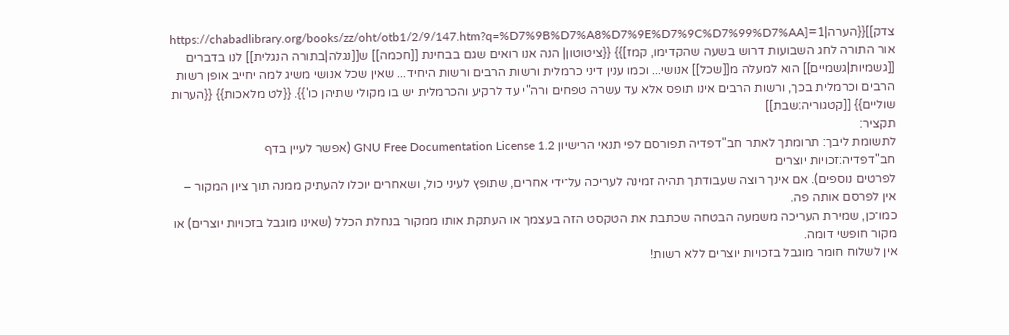צדק]]{{הערה|1=[https://chabadlibrary.org/books/zz/oht/otb1/2/9/147.htm?q=%D7%9B%D7%A8%D7%9E%D7%9C%D7%99%D7%AA אור התורה לחג השבועות דרוש בשעה שהקדימו, קמז]}} {{ציטוטון| הנה אנו רואים שגם בבחינת [[חכמה]] ש[[נגלה|בתורה הנגלית]] לנו בדברים [[גשמיות|גשמיים]] הוא למעלה מ[[שכל]] אנושי... וכמו ענין דיני כרמלית ורשות הרבים ורשות היחיד... שאין שכל אנושי משיג למה יחייב אופן רשות הרבים וכרמלית בכך, ורשות הרבים אינו תופס אלא עד עשרה טפחים ורה"י עד לרקיע והכרמלית יש בו מקולי שתיהן כו'}}. {{לט מלאכות}} {{הערות שוליים}} [[קטגוריה:שבת]]
תקציר:
לתשומת ליבך: תרומתך לאתר חב"דפדיה תפורסם לפי תנאי הרישיון GNU Free Documentation License 1.2 (אפשר לעיין בדף
חב"דפדיה:זכויות יוצרים
לפרטים נוספים). אם אינך רוצה שעבודתך תהיה זמינה לעריכה על־ידי אחרים, שתופץ לעיני כול, ושאחרים יוכלו להעתיק ממנה תוך ציון המקור – אין לפרסם אותה פה.
כמו־כן, שמירת העריכה משמעה הבטחה שכתבת את הטקסט הזה בעצמך או העתקת אותו ממקור בנחלת הכלל (שאינו מוגבל בזכויות יוצרים) או מקור חופשי דומה.
אין לשלוח חומר מוגבל בזכויות יוצרים ללא רשות!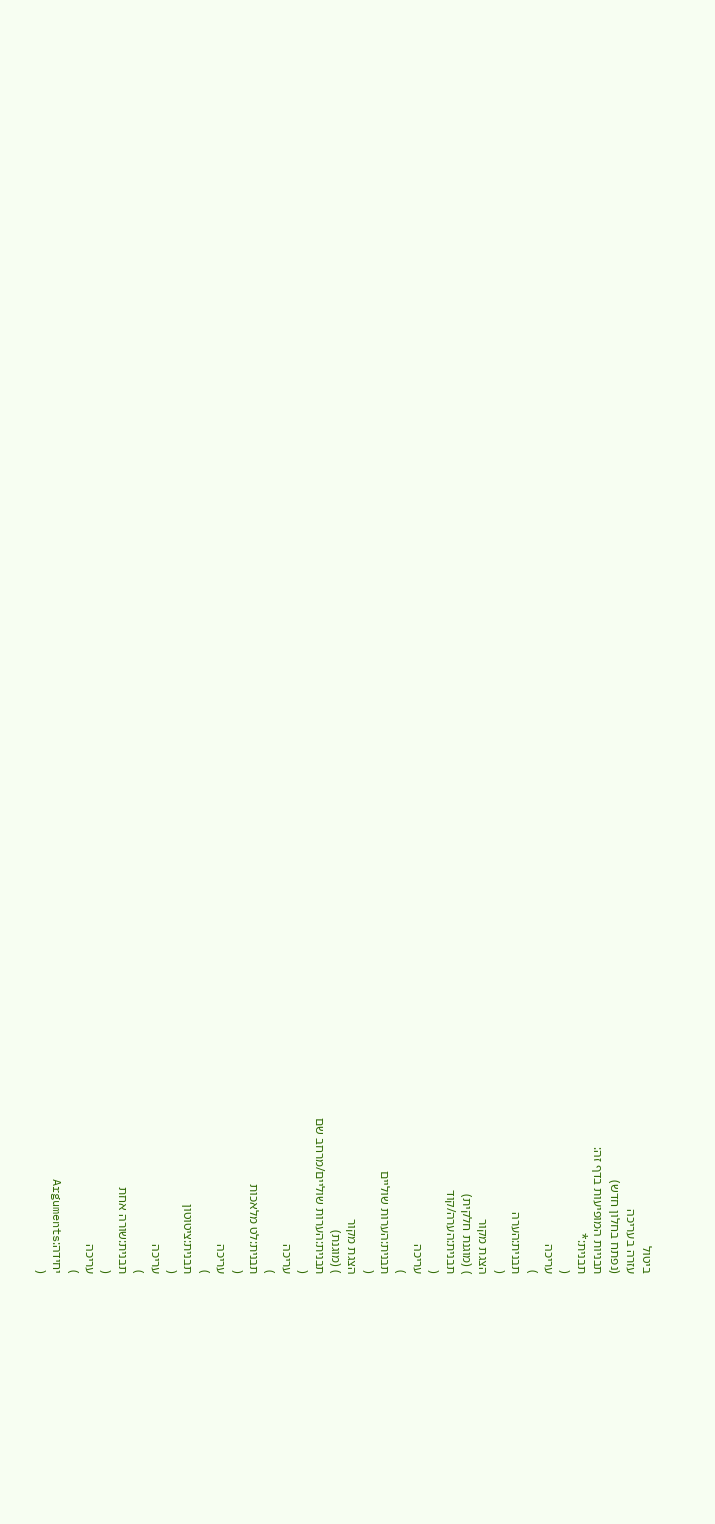ביטול
עזרה בעריכה
(נפתח בחלון חדש)
תבניות המופיעות בדף זה:
תבנית:*
(
עריכה
)
תבנית:הערה
(
הצגת מקור
) (מוגנת חלקית)
תבנית:הערה/קוד
(
עריכה
)
תבנית:הערות שוליים
(
הצגת מקור
) (מוגנת)
תבנית:הערות שוליים/מרחב שם
(
עריכה
)
תבנית:לט מלאכות
(
עריכה
)
תבנית:ציטוטון
(
עריכה
)
תבנית:שורה אחת
(
עריכה
)
יחידה:Arguments
(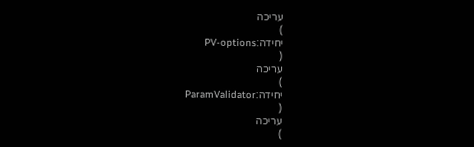עריכה
)
יחידה:PV-options
(
עריכה
)
יחידה:ParamValidator
(
עריכה
)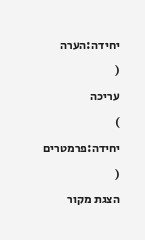יחידה:הערה
(
עריכה
)
יחידה:פרמטרים
(
הצגת מקור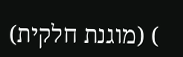) (מוגנת חלקית)